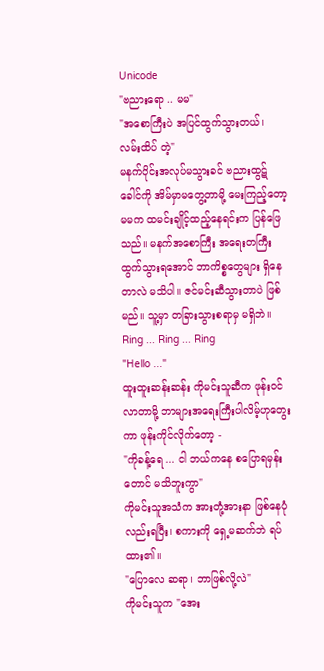Unicode
"ဗညားရော .. မမ"
"အစောကြီးပဲ အပြင်ထွက်သွားတယ်၊ လမ်းထိပ် တဲ့"
မနက်ပိုင်းအလုပ်မသွားခင် ဗညားထွဋ်ခေါင်ကို အိမ်မှာမတွေ့တာမို့ မေးကြည့်တော့ မမက ထမင်းချိုင့်ထည့်နေရင်းက ပြန်ဖြေသည်။ မနက်အစောကြီး အရေးတကြီးထွက်သွားရအောင် ဘာကိစ္စတွေများ ရှိနေတာလဲ မသိပါ။ ဇင်မင်းဆီသွားတာပဲ ဖြစ်မည်။ သူ့မှာ တခြားသွားစရာမှ မရှိဘဲ။
Ring ... Ring ... Ring
"Hello ..."
ထူးထူးဆန်းဆန်း ကိုမင်းသူဆီက ဖုန်း၀င်လာတာမို့ ဘာများအရေးကြီးပါလိမ့်ဟုတွေးကာ ဖုန်းကိုင်လိုက်တော့ -
"ကိုခန့်ရေ ... ငါ ဘယ်ကနေ စပြောရမှန်းတောင် မသိဘူးကွာ"
ကိုမင်းသူအသံက အားတုံ့အားနာ ဖြစ်နေပုံလည်းရပြီး၊ စကားကို ရှေ့မဆက်ဘဲ ရပ်ထား၏။
"ပြောလေ ဆရာ၊ ဘာဖြစ်လို့လဲ"
ကိုမင်းသူက "အေး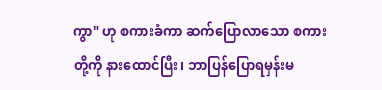ကွာ" ဟု စကားခံကာ ဆက်ပြောလာသော စကားတို့ကို နားထောင်ပြီး၊ ဘာပြန်ပြောရမှန်းမ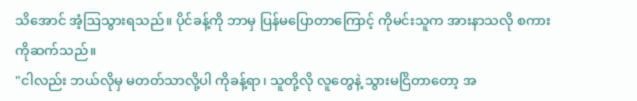သိအောင် အံ့ဩသွားရသည်။ ပိုင်ခန့်ကို ဘာမှ ပြန်မပြောတာကြောင့် ကိုမင်းသူက အားနာသလို စကားကိုဆက်သည်။
"ငါလည်း ဘယ်လိုမှ မတတ်သာလို့ပါ ကိုခန့်ရာ၊ သူတို့လို လူတွေနဲ့ သွားမငြိတာတော့ အ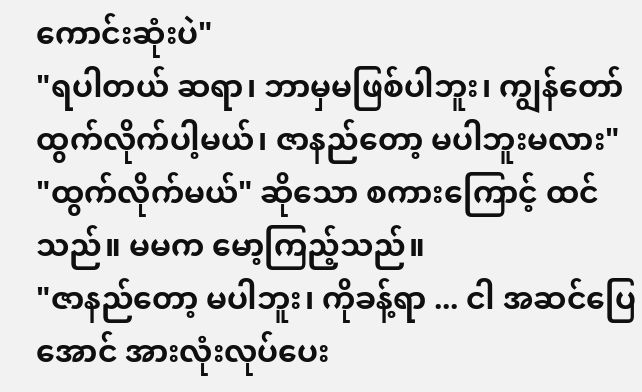ကောင်းဆုံးပဲ"
"ရပါတယ် ဆရာ၊ ဘာမှမဖြစ်ပါဘူး၊ ကျွန်တော် ထွက်လိုက်ပါ့မယ်၊ ဇာနည်တော့ မပါဘူးမလား"
"ထွက်လိုက်မယ်" ဆိုသော စကားကြောင့် ထင်သည်။ မမက မော့ကြည့်သည်။
"ဇာနည်တော့ မပါဘူး၊ ကိုခန့်ရာ ... ငါ အဆင်ပြေအောင် အားလုံးလုပ်ပေး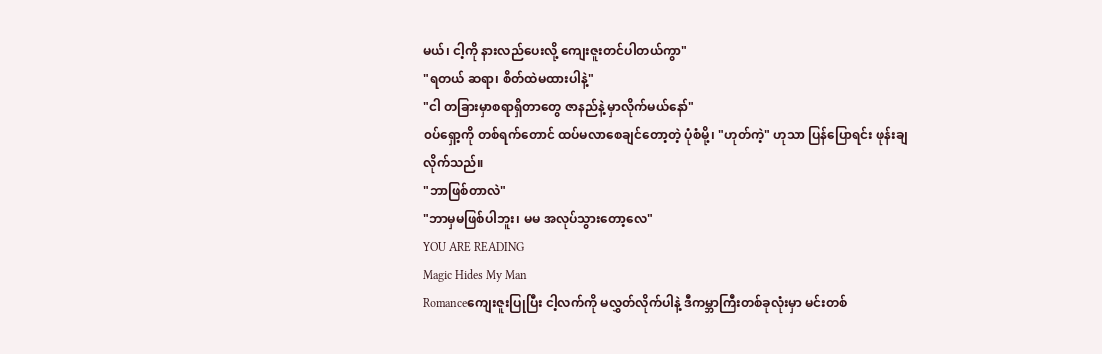မယ်၊ ငါ့ကို နားလည်ပေးလို့ ကျေးဇူးတင်ပါတယ်ကွာ"
"ရတယ် ဆရာ၊ စိတ်ထဲမထားပါနဲ့"
"ငါ တခြားမှာစရာရှိတာတွေ ဇာနည်နဲ့ မှာလိုက်မယ်နော်"
၀ပ်ရှော့ကို တစ်ရက်တောင် ထပ်မလာစေချင်တော့တဲ့ ပုံစံမို့၊ "ဟုတ်ကဲ့" ဟုသာ ပြန်ပြောရင်း ဖုန်းချလိုက်သည်။
"ဘာဖြစ်တာလဲ"
"ဘာမှမဖြစ်ပါဘူး၊ မမ အလုပ်သွားတော့လေ"
YOU ARE READING
Magic Hides My Man
Romanceကျေးဇူးပြုပြီး ငါ့လက်ကို မလွှတ်လိုက်ပါနဲ့ ဒီကမ္ဘာကြီးတစ်ခုလုံးမှာ မင်းတစ်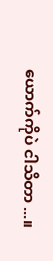ယောက်ကိုပဲ ငါသိတာ ...။